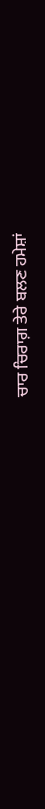ਚਾਰ ਚਿਰਾਗ਼ ਤੇਰੇ ਬਲਣ ਹਮੇਸ਼ਾਂ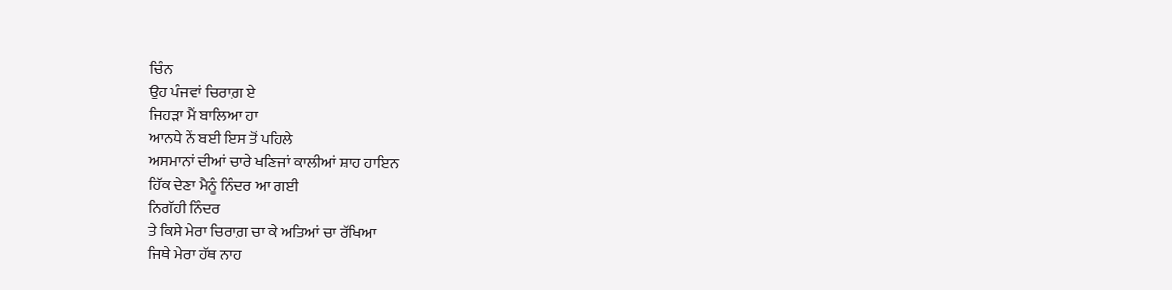ਚਿੰਨ
ਉਹ ਪੰਜਵਾਂ ਚਿਰਾਗ਼ ਏ
ਜਿਹੜਾ ਮੈਂ ਬਾਲਿਆ ਹਾ
ਆਨਧੇ ਨੇਂ ਬਈ ਇਸ ਤੋਂ ਪਹਿਲੇ
ਅਸਮਾਨਾਂ ਦੀਆਂ ਚਾਰੇ ਖਣਿਜਾਂ ਕਾਲੀਆਂ ਸ਼ਾਹ ਹਾਇਨ
ਹਿੱਕ ਦੇਣਾ ਮੈਨੂੰ ਨਿੰਦਰ ਆ ਗਈ
ਨਿਗੱਹੀ ਨਿੰਦਰ
ਤੇ ਕਿਸੇ ਮੇਰਾ ਚਿਰਾਗ਼ ਚਾ ਕੇ ਅਤਿਆਂ ਚਾ ਰੱਖਿਆ
ਜਿਥੇ ਮੇਰਾ ਹੱਥ ਨਾਹ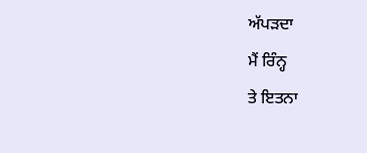ਅੱਪੜਦਾ
ਮੈਂ ਰਿੰਨ੍ਹ
ਤੇ ਇਤਨਾ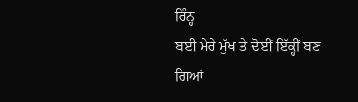ਰਿੰਨ੍ਹ
ਬਈ ਮੇਰੇ ਮੁੱਖ ਤੇ ਦੋਈਂ ਇੱਕ੍ਹੀਂ ਬਣ ਗਿਆਂ